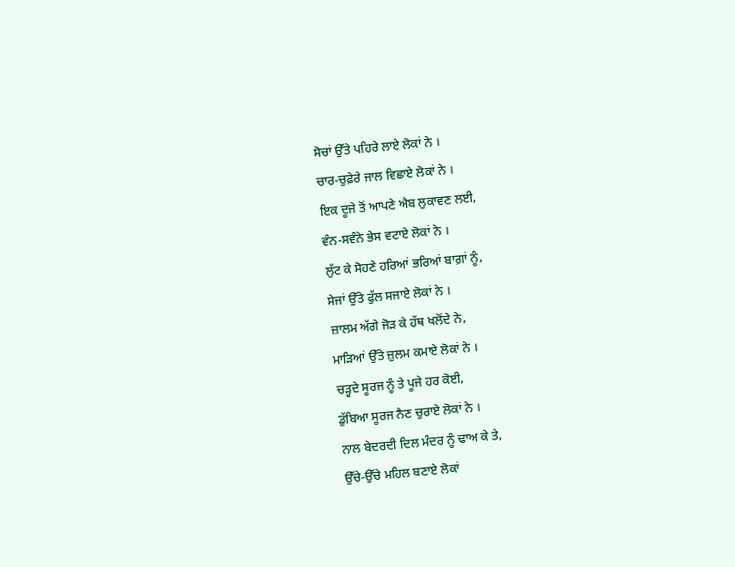ਸੋਚਾਂ ਉੱਤੇ ਪਹਿਰੇ ਲਾਏ ਲੋਕਾਂ ਨੇ ।
ਚਾਰ-ਚੁਫ਼ੇਰੇ ਜਾਲ ਵਿਛਾਏ ਲੋਕਾਂ ਨੇ ।
ਇਕ ਦੂਜੇ ਤੋਂ ਆਪਣੇ ਐਬ ਲੁਕਾਵਣ ਲਈ,
ਵੰਨ-ਸਵੰਨੇ ਭੇਸ ਵਟਾਏ ਲੋਕਾਂ ਨੇ ।
ਲੁੱਟ ਕੇ ਸੋਹਣੇ ਹਰਿਆਂ ਭਰਿਆਂ ਬਾਗ਼ਾਂ ਨੂੰ,
ਸੇਜਾਂ ਉੱਤੇ ਫੁੱਲ ਸਜਾਏ ਲੋਕਾਂ ਨੇ ।
ਜ਼ਾਲਮ ਅੱਗੇ ਜੋੜ ਕੇ ਹੱਥ ਖਲੋਂਦੇ ਨੇ,
ਮਾੜਿਆਂ ਉੱਤੇ ਜ਼ੁਲਮ ਕਮਾਏ ਲੋਕਾਂ ਨੇ ।
ਚੜ੍ਹਦੇ ਸੂਰਜ ਨੂੰ ਤੇ ਪੂਜੇ ਹਰ ਕੋਈ,
ਡੁੱਬਿਆ ਸੂਰਜ ਨੈਣ ਚੁਰਾਏ ਲੋਕਾਂ ਨੇ ।
ਨਾਲ ਬੇਦਰਦੀ ਦਿਲ ਮੰਦਰ ਨੂੰ ਢਾਅ ਕੇ ਤੇ,
ਉੱਚੇ-ਉੱਚੇ ਮਹਿਲ ਬਣਾਏ ਲੋਕਾਂ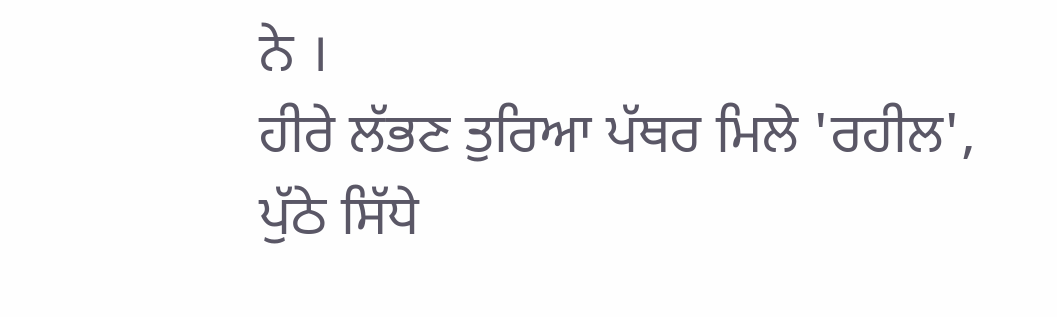ਨੇ ।
ਹੀਰੇ ਲੱਭਣ ਤੁਰਿਆ ਪੱਥਰ ਮਿਲੇ 'ਰਹੀਲ',
ਪੁੱਠੇ ਸਿੱਧੇ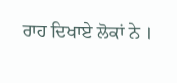ਰਾਹ ਦਿਖਾਏ ਲੋਕਾਂ ਨੇ ।